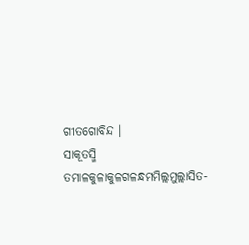ଗୀତଗୋବିନ୍ଦ ।
ସାକୂତସ୍ମି ତମାଳକୁଳାକୁଳଗଳନ୍ଧମମିଲ୍ଲମୁଲ୍ଲାସିତ-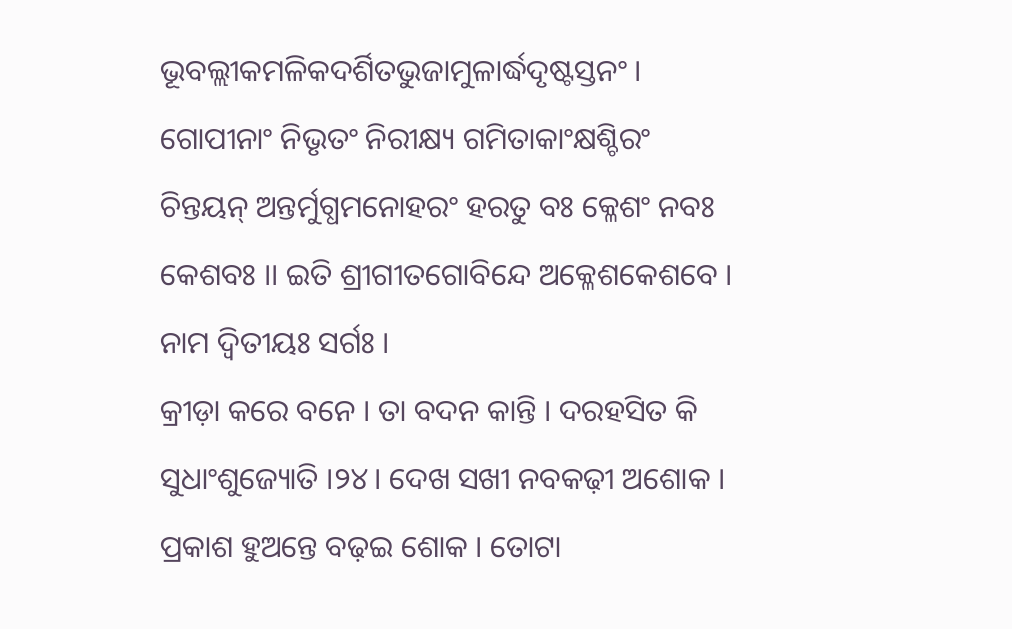ଭୂବଲ୍ଲୀକମଳିକଦର୍ଶିତଭୁଜାମୁଳାର୍ଦ୍ଧଦୃଷ୍ଟସ୍ତନଂ । ଗୋପୀନାଂ ନିଭୃତଂ ନିରୀକ୍ଷ୍ୟ ଗମିତାକାଂକ୍ଷଶ୍ଚିରଂ ଚିନ୍ତୟନ୍ ଅନ୍ତର୍ମୁଗ୍ଧମନୋହରଂ ହରତୁ ବଃ କ୍ଳେଶଂ ନବଃ କେଶବଃ ।। ଇତି ଶ୍ରୀଗୀତଗୋବିନ୍ଦେ ଅକ୍ଳେଶକେଶବେ । ନାମ ଦ୍ୱିତୀୟଃ ସର୍ଗଃ ।
କ୍ରୀଡ଼ା କରେ ବନେ । ତା ବଦନ କାନ୍ତି । ଦରହସିତ କି ସୁଧାଂଶୁଜ୍ୟୋତି ।୨୪। ଦେଖ ସଖୀ ନବକଢ଼ୀ ଅଶୋକ । ପ୍ରକାଶ ହୁଅନ୍ତେ ବଢ଼ଇ ଶୋକ । ତୋଟା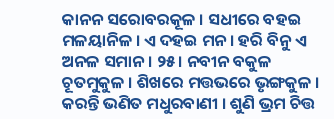କାନନ ସରୋବରକୂଳ । ସଧୀରେ ବହଇ ମଳୟାନିଳ । ଏ ଦହଇ ମନ । ହରି ବିନୁ ଏ ଅନଳ ସମାନ । ୨୫। ନବୀନ ବକୁଳ ଚୂତମୁକୁଳ । ଶିଖରେ ମତ୍ତଭରେ ଭୃଙ୍ଗକୁଳ । କରନ୍ତି ଭଣିତ ମଧୁରବାଣୀ । ଶୁଣି ଭ୍ରମ ଚିତ୍ତ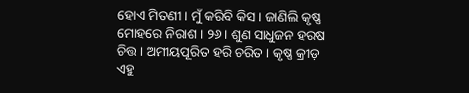ହୋଏ ମିତଣୀ । ମୁଁ କରିବି କିସ । ଜାଣିଲି କୃଷ୍ଣ ମୋହରେ ନିରାଶ । ୨୬। ଶୁଣ ସାଧୁଜନ ହରଷ ଚିତ୍ତ । ଅମୀୟପୂରିତ ହରି ଚରିତ । କୃଷ୍ଣ କ୍ରୀଡ଼ ଏହୁ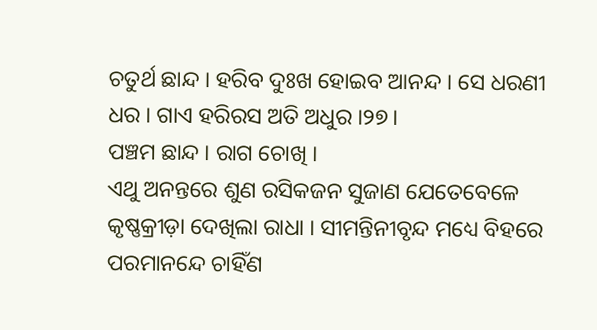ଚତୁର୍ଥ ଛାନ୍ଦ । ହରିବ ଦୁଃଖ ହୋଇବ ଆନନ୍ଦ । ସେ ଧରଣୀ ଧର । ଗାଏ ହରିରସ ଅତି ଅଧୁର ।୨୭।
ପଞ୍ଚମ ଛାନ୍ଦ । ରାଗ ଚୋଖି ।
ଏଥୁ ଅନନ୍ତରେ ଶୁଣ ରସିକଜନ ସୁଜାଣ ଯେତେବେଳେ କୃଷ୍ଣକ୍ରୀଡ଼ା ଦେଖିଲା ରାଧା । ସୀମନ୍ତିନୀବୃନ୍ଦ ମଧ୍ୟେ ବିହରେ ପରମାନନ୍ଦେ ଚାହିଁଣ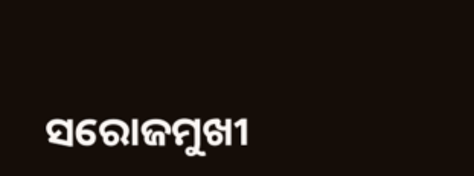ସରୋଜମୁଖୀ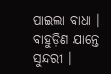ପାଇଲା ବାଧା । ବାହୁଡ଼ିଣ ଯାନ୍ତେ ସୁନ୍ଦରୀ ।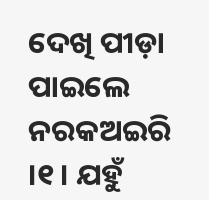ଦେଖି ପୀଡ଼ା ପାଇଲେ ନରକଅଇରି ।୧। ଯହୁଁ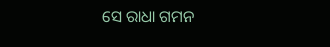ସେ ରାଧା ଗମନ